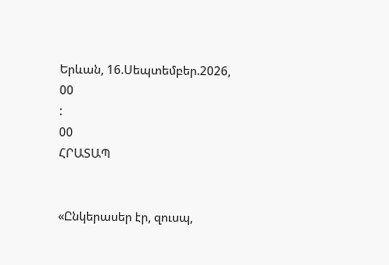Երևան, 16.Սեպտեմբեր.2026,
00
:
00
ՀՐԱՏԱՊ


«Ընկերասեր էր, զուսպ,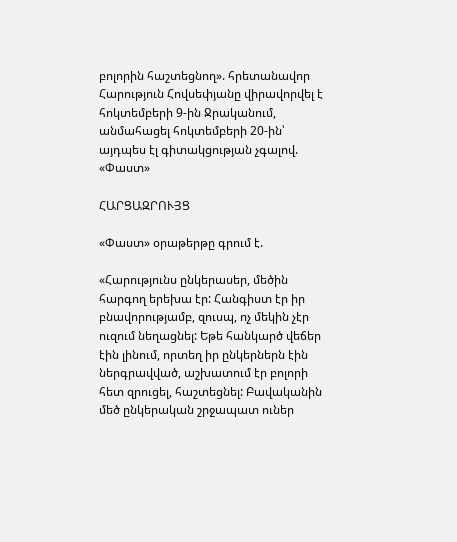բոլորին հաշտեցնող». հրետանավոր Հարություն Հովսեփյանը վիրավորվել է հոկտեմբերի 9-ին Ջրականում, անմահացել հոկտեմբերի 20-ին՝ այդպես էլ գիտակցության չգալով. «Փաստ»

ՀԱՐՑԱԶՐՈՒՅՑ

«Փաստ» օրաթերթը գրում է.

«Հարությունս ընկերասեր, մեծին հարգող երեխա էր: Հանգիստ էր իր բնավորությամբ, զուսպ, ոչ մեկին չէր ուզում նեղացնել: Եթե հանկարծ վեճեր էին լինում, որտեղ իր ընկերներն էին ներգրավված, աշխատում էր բոլորի հետ զրուցել, հաշտեցնել: Բավականին մեծ ընկերական շրջապատ ուներ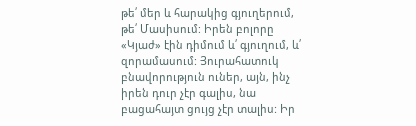թե՛ մեր և հարակից գյուղերում, թե՛ Մասիսում: Իրեն բոլորը «Կյաժ» էին դիմում և՛ գյուղում, և՛ զորամասում: Յուրահատուկ բնավորություն ուներ, այն, ինչ իրեն դուր չէր գալիս, նա բացահայտ ցույց չէր տալիս: Իր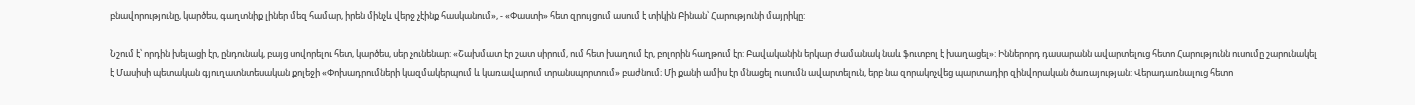բնավորությունը, կարծես, գաղտնիք լիներ մեզ համար, իրեն մինչև վերջ չէինք հասկանում», - «Փաստի» հետ զրույցում ասում է տիկին Բինան՝ Հարությունի մայրիկը:

Նշում է՝ որդին խելացի էր, ընդունակ, բայց սովորելու հետ, կարծես, սեր չունենար: «Շախմատ էր շատ սիրում, ում հետ խաղում էր, բոլորին հաղթում էր: Բավականին երկար ժամանակ նաև ֆուտբոլ է խաղացել»: Իններորդ դասարանն ավարտելուց հետո Հարությունն ուսումը շարունակել է Մասիսի պետական գյուղատնտեսական քոլեջի «Փոխադրումների կազմակերպում և կառավարում տրանսպորտում» բաժնում։ Մի քանի ամիս էր մնացել ուսումն ավարտելուն, երբ նա զորակոչվեց պարտադիր զինվորական ծառայության: Վերադառնալուց հետո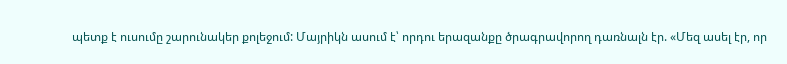պետք է ուսումը շարունակեր քոլեջում: Մայրիկն ասում է՝ որդու երազանքը ծրագրավորող դառնալն էր. «Մեզ ասել էր, որ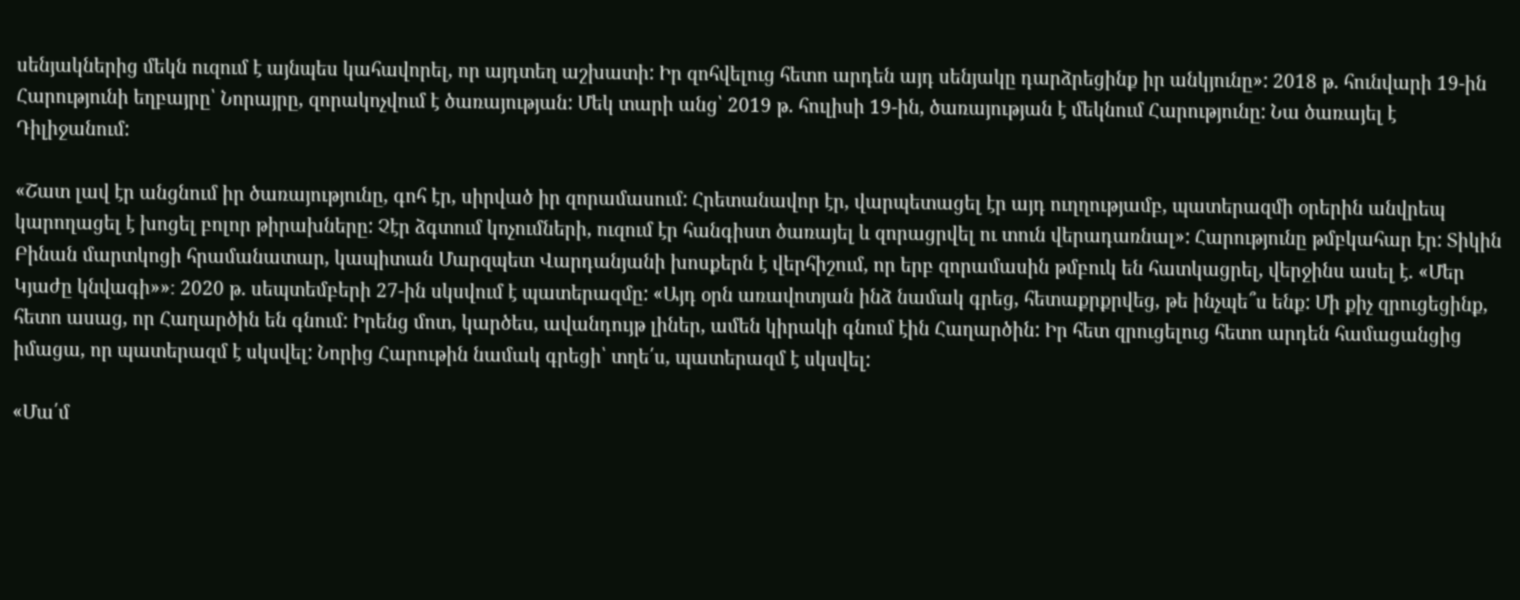սենյակներից մեկն ուզում է այնպես կահավորել, որ այդտեղ աշխատի: Իր զոհվելուց հետո արդեն այդ սենյակը դարձրեցինք իր անկյունը»: 2018 թ. հունվարի 19-ին Հարությունի եղբայրը՝ Նորայրը, զորակոչվում է ծառայության: Մեկ տարի անց՝ 2019 թ. հուլիսի 19-ին, ծառայության է մեկնում Հարությունը: Նա ծառայել է Դիլիջանում:

«Շատ լավ էր անցնում իր ծառայությունը, գոհ էր, սիրված իր զորամասում: Հրետանավոր էր, վարպետացել էր այդ ուղղությամբ, պատերազմի օրերին անվրեպ կարողացել է խոցել բոլոր թիրախները: Չէր ձգտում կոչումների, ուզում էր հանգիստ ծառայել և զորացրվել ու տուն վերադառնալ»: Հարությունը թմբկահար էր: Տիկին Բինան մարտկոցի հրամանատար, կապիտան Մարզպետ Վարդանյանի խոսքերն է վերհիշում, որ երբ զորամասին թմբուկ են հատկացրել, վերջինս ասել է. «Մեր Կյաժը կնվագի»»։ 2020 թ. սեպտեմբերի 27-ին սկսվում է պատերազմը: «Այդ օրն առավոտյան ինձ նամակ գրեց, հետաքրքրվեց, թե ինչպե՞ս ենք: Մի քիչ զրուցեցինք, հետո ասաց, որ Հաղարծին են գնում: Իրենց մոտ, կարծես, ավանդույթ լիներ, ամեն կիրակի գնում էին Հաղարծին: Իր հետ զրուցելուց հետո արդեն համացանցից իմացա, որ պատերազմ է սկսվել: Նորից Հարութին նամակ գրեցի՝ տղե՛ս, պատերազմ է սկսվել:

«Մա՛մ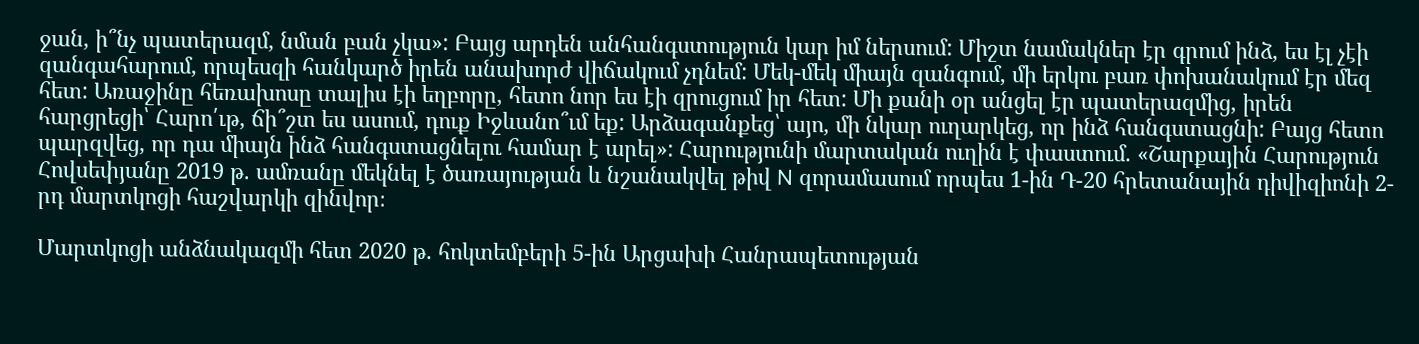ջան, ի՞նչ պատերազմ, նման բան չկա»: Բայց արդեն անհանգստություն կար իմ ներսում: Միշտ նամակներ էր գրում ինձ, ես էլ չէի զանգահարում, որպեսզի հանկարծ իրեն անախորժ վիճակում չդնեմ: Մեկ-մեկ միայն զանգում, մի երկու բառ փոխանակում էր մեզ հետ: Առաջինը հեռախոսը տալիս էի եղբորը, հետո նոր ես էի զրուցում իր հետ: Մի քանի օր անցել էր պատերազմից, իրեն հարցրեցի՝ Հարո՛ւթ, ճի՞շտ ես ասում, դուք Իջևանո՞ւմ եք: Արձագանքեց՝ այո, մի նկար ուղարկեց, որ ինձ հանգստացնի: Բայց հետո պարզվեց, որ դա միայն ինձ հանգստացնելու համար է արել»: Հարությունի մարտական ուղին է փաստում. «Շարքային Հարություն Հովսեփյանը 2019 թ. ամռանը մեկնել է ծառայության և նշանակվել թիվ N զորամասում որպես 1-ին Դ-20 հրետանային դիվիզիոնի 2-րդ մարտկոցի հաշվարկի զինվոր։

Մարտկոցի անձնակազմի հետ 2020 թ. հոկտեմբերի 5-ին Արցախի Հանրապետության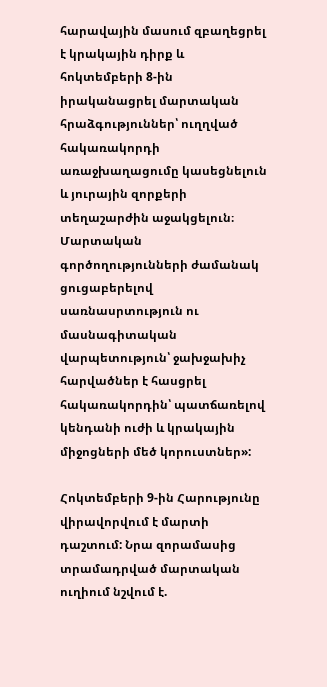հարավային մասում զբաղեցրել է կրակային դիրք և հոկտեմբերի 8-ին իրականացրել մարտական հրաձգություններ՝ ուղղված հակառակորդի առաջխաղացումը կասեցնելուն և յուրային զորքերի տեղաշարժին աջակցելուն։ Մարտական գործողությունների ժամանակ ցուցաբերելով սառնասրտություն ու մասնագիտական վարպետություն՝ ջախջախիչ հարվածներ է հասցրել հակառակորդին՝ պատճառելով կենդանի ուժի և կրակային միջոցների մեծ կորուստներ»:

Հոկտեմբերի 9-ին Հարությունը վիրավորվում է մարտի դաշտում: Նրա զորամասից տրամադրված մարտական ուղիում նշվում է.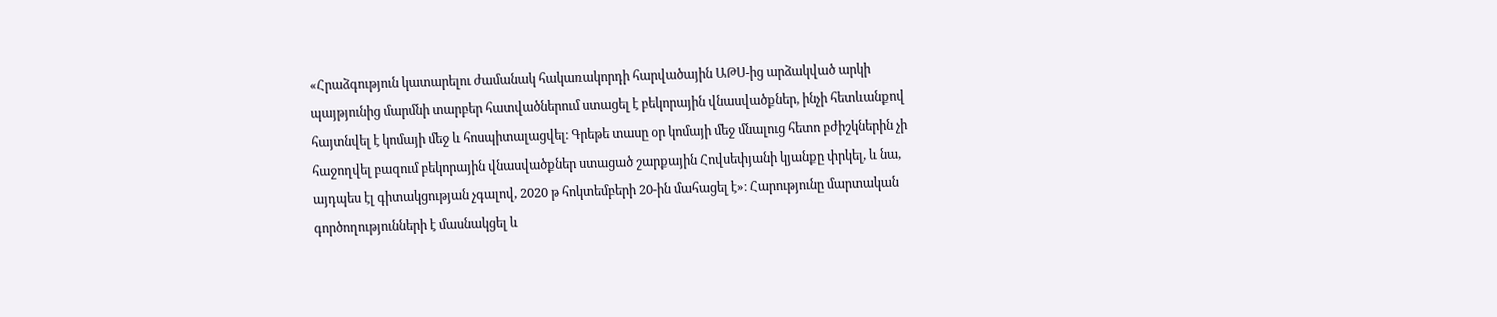«Հրաձգություն կատարելու ժամանակ հակառակորդի հարվածային ԱԹՍ-ից արձակված արկի պայթյունից մարմնի տարբեր հատվածներում ստացել է բեկորային վնասվածքներ, ինչի հետևանքով հայտնվել է կոմայի մեջ և հոսպիտալացվել։ Գրեթե տասը օր կոմայի մեջ մնալուց հետո բժիշկներին չի հաջողվել բազում բեկորային վնասվածքներ ստացած շարքային Հովսեփյանի կյանքը փրկել, և նա, այդպես էլ գիտակցության չգալով, 2020 թ հոկտեմբերի 20-ին մահացել է»։ Հարությունը մարտական գործողությունների է մասնակցել և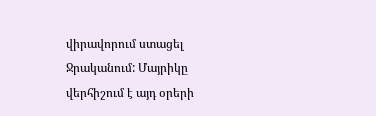վիրավորում ստացել Ջրականում: Մայրիկը վերհիշում է այդ օրերի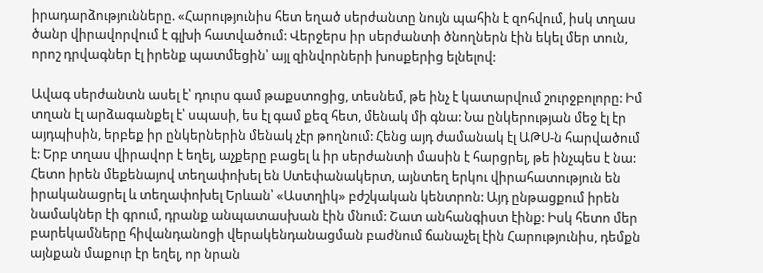իրադարձությունները. «Հարությունիս հետ եղած սերժանտը նույն պահին է զոհվում, իսկ տղաս ծանր վիրավորվում է գլխի հատվածում: Վերջերս իր սերժանտի ծնողներն էին եկել մեր տուն, որոշ դրվագներ էլ իրենք պատմեցին՝ այլ զինվորների խոսքերից ելնելով:

Ավագ սերժանտն ասել է՝ դուրս գամ թաքստոցից, տեսնեմ, թե ինչ է կատարվում շուրջբոլորը: Իմ տղան էլ արձագանքել է՝ սպասի, ես էլ գամ քեզ հետ, մենակ մի գնա: Նա ընկերության մեջ էլ էր այդպիսին, երբեք իր ընկերներին մենակ չէր թողնում: Հենց այդ ժամանակ էլ ԱԹՍ-ն հարվածում է: Երբ տղաս վիրավոր է եղել, աչքերը բացել և իր սերժանտի մասին է հարցրել, թե ինչպես է նա: Հետո իրեն մեքենայով տեղափոխել են Ստեփանակերտ, այնտեղ երկու վիրահատություն են իրականացրել և տեղափոխել Երևան՝ «Աստղիկ» բժշկական կենտրոն: Այդ ընթացքում իրեն նամակներ էի գրում, դրանք անպատասխան էին մնում: Շատ անհանգիստ էինք: Իսկ հետո մեր բարեկամները հիվանդանոցի վերակենդանացման բաժնում ճանաչել էին Հարությունիս, դեմքն այնքան մաքուր էր եղել, որ նրան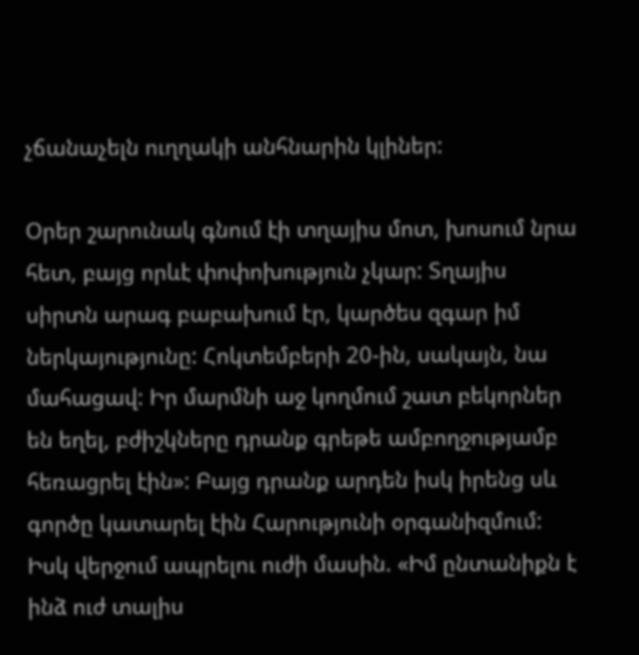չճանաչելն ուղղակի անհնարին կլիներ:

Օրեր շարունակ գնում էի տղայիս մոտ, խոսում նրա հետ, բայց որևէ փոփոխություն չկար: Տղայիս սիրտն արագ բաբախում էր, կարծես զգար իմ ներկայությունը: Հոկտեմբերի 20-ին, սակայն, նա մահացավ: Իր մարմնի աջ կողմում շատ բեկորներ են եղել, բժիշկները դրանք գրեթե ամբողջությամբ հեռացրել էին»: Բայց դրանք արդեն իսկ իրենց սև գործը կատարել էին Հարությունի օրգանիզմում: Իսկ վերջում ապրելու ուժի մասին. «Իմ ընտանիքն է ինձ ուժ տալիս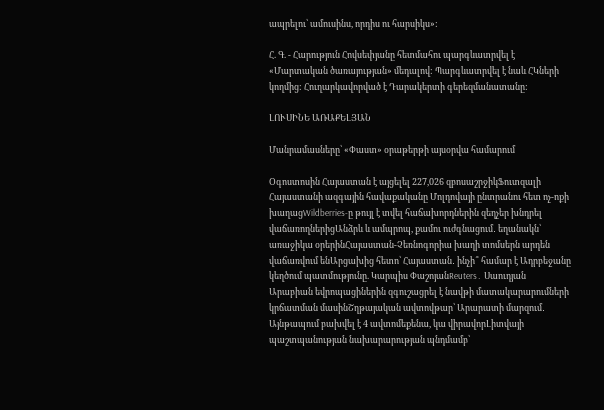ապրելու՝ ամուսինս, որդիս ու հարսիկս»:

Հ. Գ. - Հարություն Հովսեփյանը հետմահու պարգևատրվել է «Մարտական ծառայության» մեդալով: Պարգևատրվել է նաև ՀԿների կողմից: Հուղարկավորված է Դարակերտի գերեզմանատանը:

ԼՈՒՍԻՆԵ ԱՌԱՔԵԼՅԱՆ

Մանրամասները՝ «Փաստ» օրաթերթի այսօրվա համարում

Օգոստոսին Հայաստան է այցելել 227,026 զբոսաշրջիկՖուտզալի Հայաստանի ազգային հավաքականը Մոլդովայի ընտրանու հետ ոչ-ոքի խաղացWildberries-ը թույլ է տվել հաճախորդներին զեղչեր խնդրել վաճառողներիցԱնձրև և ամպրոպ, քամու ուժգնացում․ եղանակն՝ առաջիկա օրերինՀայաստան-Չեռնոգորիա խաղի տոմսերն արդեն վաճառվում ենԱրցախից հետո՝ Հայաստան․ ինչի՞ համար է Ադրբեջանը կեղծում պատմությունը. Կարպիս ՓաշոյանReuters․ Սաուդյան Արաբիան եվրոպացիներին զգուշացրել է նավթի մատակարարումների կրճատման մասինՇղթայական ավտովթար՝ Արարատի մարզում․ Այնթապում բախվել է 4 ավտոմեքենա, կա վիրավորԼիտվայի պաշտպանության նախարարության պնդմամբ՝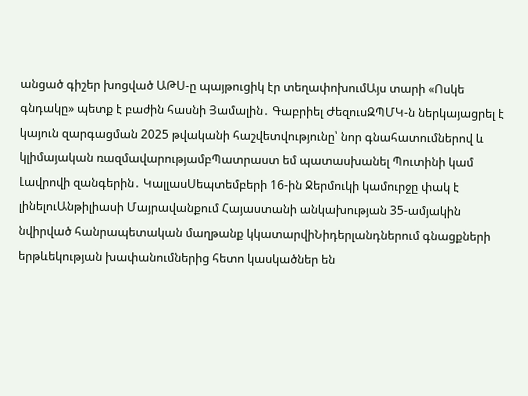անցած գիշեր խոցված ԱԹՍ-ը պայթուցիկ էր տեղափոխումԱյս տարի «Ոսկե գնդակը» պետք է բաժին հասնի Յամալին․ Գաբրիել ԺեզուսԶՊՄԿ-ն ներկայացրել է կայուն զարգացման 2025 թվականի հաշվետվությունը՝ նոր գնահատումներով և կլիմայական ռազմավարությամբՊատրաստ եմ պատասխանել Պուտինի կամ Լավրովի զանգերին․ ԿալլասՍեպտեմբերի 16-ին Ջերմուկի կամուրջը փակ է լինելուԱնթիլիասի Մայրավանքում Հայաստանի անկախության 35-ամյակին նվիրված հանրապետական մաղթանք կկատարվիՆիդերլանդներում գնացքների երթևեկության խափանումներից հետո կասկածներ են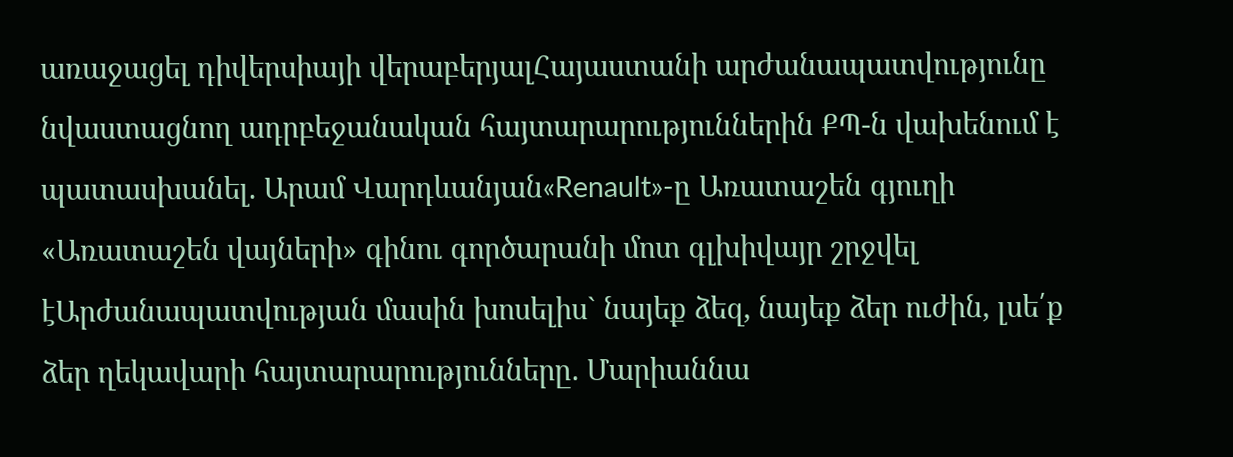առաջացել դիվերսիայի վերաբերյալՀայաստանի արժանապատվությունը նվաստացնող ադրբեջանական հայտարարություններին ՔՊ-ն վախենում է պատասխանել. Արամ Վարդևանյան«Renault»-ը Առատաշեն գյուղի «Առատաշեն վայների» գինու գործարանի մոտ գլխիվայր շրջվել էԱրժանապատվության մասին խոսելիս` նայեք ձեզ, նայեք ձեր ուժին, լսե՛ք ձեր ղեկավարի հայտարարությունները. Մարիաննա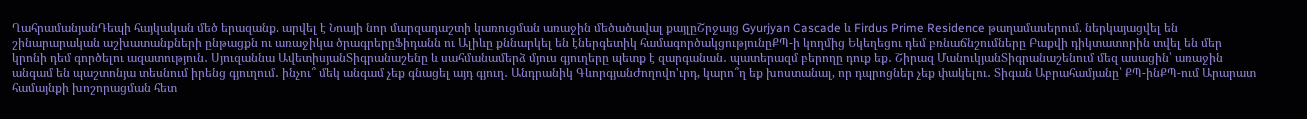ՂահրամանյանԴեպի հայկական մեծ երազանք. արվել է Նոայի նոր մարզադաշտի կառուցման առաջին մեծածավալ քայլըՇրջայց Gyurjyan Cascade և Firdus Prime Residence թաղամասերում. ներկայացվել են շինարարական աշխատանքների ընթացքն ու առաջիկա ծրագրերըՖիդանն ու Ալիևը քննարկել են էներգետիկ համագործակցությունըՔՊ-ի կողմից Եկեղեցու դեմ բռնաճնշումները Բաքվի դիկտատորին տվել են մեր կրոնի դեմ գործելու ազատություն․ Սյուզաննա ԱվետիսյանՏիգրանաշենը և սահմանամերձ մյուս գյուղերը պետք է զարգանան․ պատերազմ բերողը դուք եք․ Շիրազ ՄանուկյանՏիգրանաշենում մեզ ասացին՝ առաջին անգամ են պաշտոնյա տեսնում իրենց գյուղում․ ինչու՞ մեկ անգամ չեք գնացել այդ գյուղ․ Անդրանիկ ԳևորգյանԺողովո'ւրդ, կարո՞ղ եք խոստանալ, որ դպրոցներ չեք փակելու․ Տիգան Աբրահամյանը՝ ՔՊ-ինՔՊ-ում Արարատ համայնքի խոշորացման հետ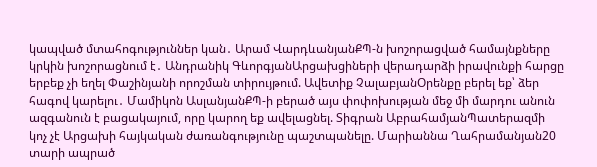կապված մտահոգություններ կան․ Արամ ՎարդևանյանՔՊ-ն խոշորացված համայնքները կրկին խոշորացնում է․ Անդրանիկ ԳևորգյանԱրցախցիների վերադարձի իրավունքի հարցը երբեք չի եղել Փաշինյանի որոշման տիրույթում. Ավետիք ՉալաբյանՕրենքը բերել եք՝ ձեր հագով կարելու․ Մամիկոն ԱսլանյանՔՊ-ի բերած այս փոփոխության մեջ մի մարդու անուն ազգանուն է բացակայում, որը կարող եք ավելացնել. Տիգրան ԱբրահամյանՊատերազմի կոչ չէ Արցախի հայկական ժառանգությունը պաշտպանելը. Մարիաննա Ղահրամանյան20 տարի ապրած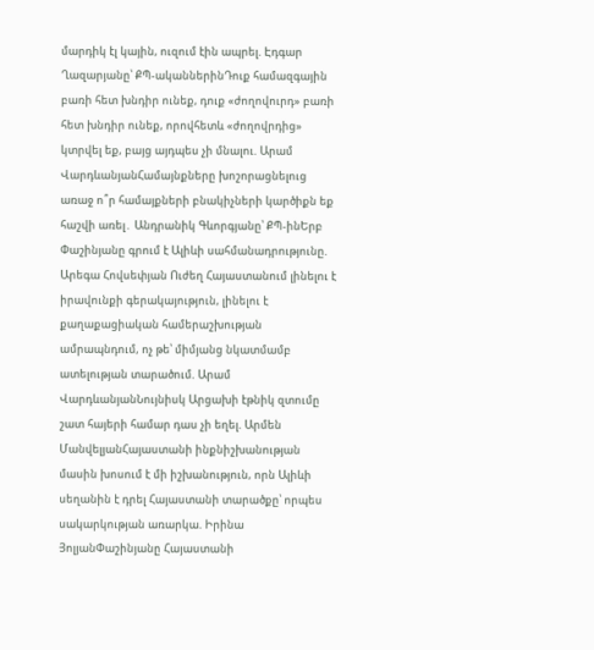մարդիկ էլ կային, ուզում էին ապրել. Էդգար Ղազարյանը՝ ՔՊ-ականներինԴուք համազգային բառի հետ խնդիր ունեք, դուք «ժողովուրդ» բառի հետ խնդիր ունեք, որովհետև «ժողովրդից» կտրվել եք, բայց այդպես չի մնալու. Արամ ՎարդևանյանՀամայնքները խոշորացնելուց առաջ ո՞ր համայքների բնակիչների կարծիքն եք հաշվի առել․ Անդրանիկ Գևորգյանը՝ ՔՊ-ինԵրբ Փաշինյանը գրում է Ալիևի սահմանադրությունը. Արեգա Հովսեփյան Ուժեղ Հայաստանում լինելու է իրավունքի գերակայություն, լինելու է քաղաքացիական համերաշխության ամրապնդում, ոչ թե՝ միմյանց նկատմամբ ատելության տարածում. Արամ ՎարդևանյանՆույնիսկ Արցախի էթնիկ զտումը շատ հայերի համար դաս չի եղել. Արմեն ՄանվելյանՀայաստանի ինքնիշխանության մասին խոսում է մի իշխանություն, որն Ալիևի սեղանին է դրել Հայաստանի տարածքը՝ որպես սակարկության առարկա. Իրինա ՅոլյանՓաշինյանը Հայաստանի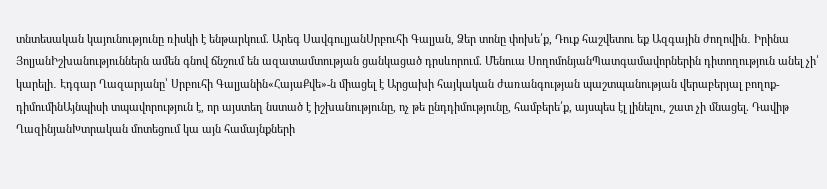տնտեսական կայունությունը ռիսկի է ենթարկում. Արեգ ՍավգուլյանՍրբուհի Գալյան, Ձեր տոնը փոխե՛ք, Դուք հաշվետու եք Ազգային ժողովին․ Իրինա ՅոլյանԻշխանություններն ամեն գնով ճնշում են ազատամտության ցանկացած դրսևորում. Մենուա ՍողոմոնյանՊատգամավորներին դիտողություն անել չի՛ կարելի․ Էդգար Ղազարյանը՝ Սրբուհի Գալյանին«ՀայաՔվե»-ն միացել է Արցախի հայկական ժառանգության պաշտպանության վերաբերյալ բողոք-դիմումինԱյնպիսի տպավորություն է, որ այստեղ նստած է իշխանությունը, ոչ թե ընդդիմությունը, համբերե՛ք, այսպես էլ լինելու, շատ չի մնացել. Դավիթ ՂազինյանԽտրական մոտեցում կա այն համայնքների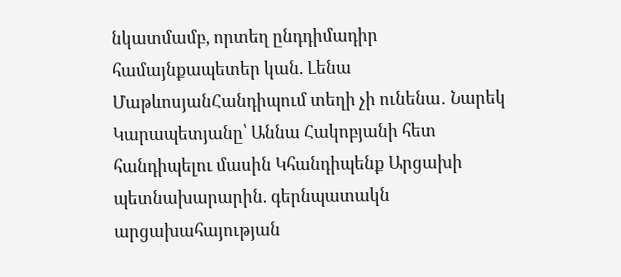նկատմամբ, որտեղ ընդդիմադիր համայնքապետեր կան. Լենա ՄաթևոսյանՀանդիպում տեղի չի ունենա․ Նարեկ Կարապետյանը՝ Աննա Հակոբյանի հետ հանդիպելու մասին Կհանդիպենք Արցախի պետնախարարին. գերնպատակն արցախահայության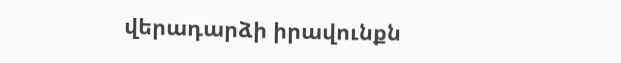վերադարձի իրավունքն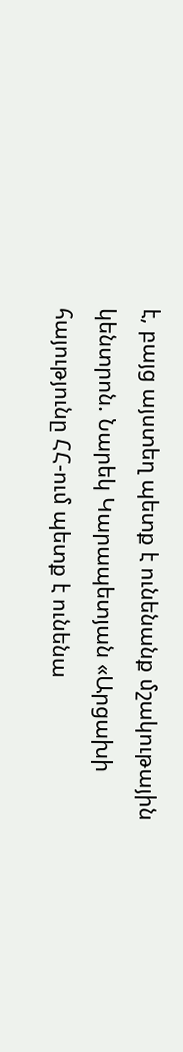է, բայց այստեղ պետք է ունենանք մշակութային կենտրոն. Նարեկ Կարապետյան «Արցախի հայությունը ՀՀ-ում պետք է ունենա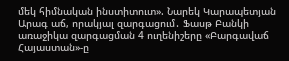մեկ հիմնական ինստիտուտ». Նարեկ Կարապետյան Արագ աճ, որակյալ զարգացում․ Ֆասթ Բանկի առաջիկա զարգացման 4 ուղենիշերը «Բարգավաճ Հայաստան»-ը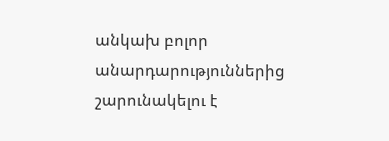անկախ բոլոր անարդարություններից շարունակելու է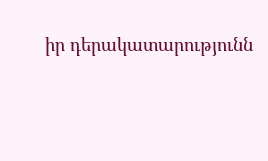իր դերակատարությունն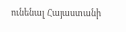ունենալ Հայաստանի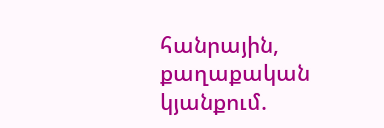հանրային, քաղաքական կյանքում.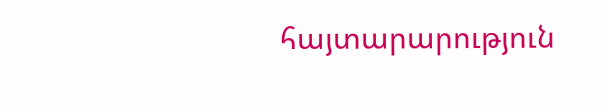հայտարարություն